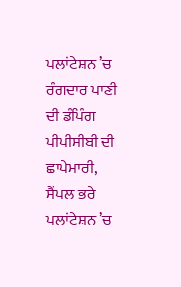ਪਲਾਂਟੇਸ਼ਨ ’ਚ ਰੰਗਦਾਰ ਪਾਣੀ ਦੀ ਡੰਪਿੰਗ ਪੀਪੀਸੀਬੀ ਦੀ ਛਾਪੇਮਾਰੀ, ਸੈਂਪਲ ਭਰੇ
ਪਲਾਂਟੇਸ਼ਨ ’ਚ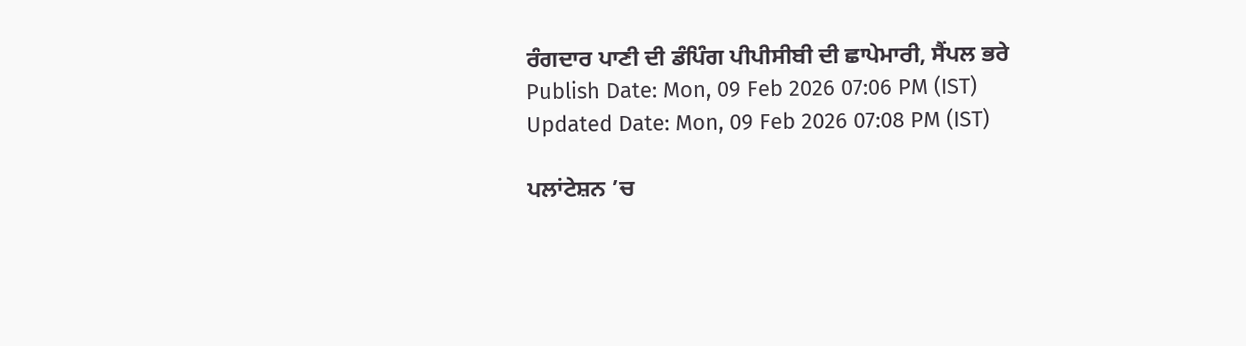ਰੰਗਦਾਰ ਪਾਣੀ ਦੀ ਡੰਪਿੰਗ ਪੀਪੀਸੀਬੀ ਦੀ ਛਾਪੇਮਾਰੀ, ਸੈਂਪਲ ਭਰੇ
Publish Date: Mon, 09 Feb 2026 07:06 PM (IST)
Updated Date: Mon, 09 Feb 2026 07:08 PM (IST)

ਪਲਾਂਟੇਸ਼ਨ ’ਚ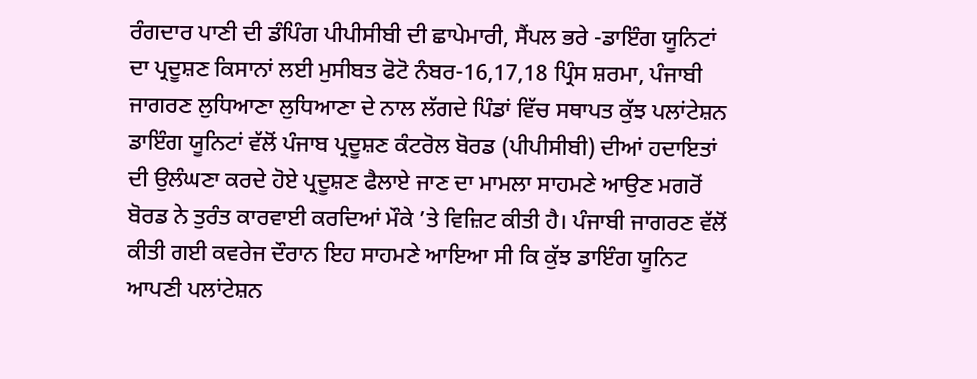ਰੰਗਦਾਰ ਪਾਣੀ ਦੀ ਡੰਪਿੰਗ ਪੀਪੀਸੀਬੀ ਦੀ ਛਾਪੇਮਾਰੀ, ਸੈਂਪਲ ਭਰੇ -ਡਾਇੰਗ ਯੂਨਿਟਾਂ ਦਾ ਪ੍ਰਦੂਸ਼ਣ ਕਿਸਾਨਾਂ ਲਈ ਮੁਸੀਬਤ ਫੋਟੋ ਨੰਬਰ-16,17,18 ਪ੍ਰਿੰਸ ਸ਼ਰਮਾ, ਪੰਜਾਬੀ ਜਾਗਰਣ ਲੁਧਿਆਣਾ ਲੁਧਿਆਣਾ ਦੇ ਨਾਲ ਲੱਗਦੇ ਪਿੰਡਾਂ ਵਿੱਚ ਸਥਾਪਤ ਕੁੱਝ ਪਲਾਂਟੇਸ਼ਨ ਡਾਇੰਗ ਯੂਨਿਟਾਂ ਵੱਲੋਂ ਪੰਜਾਬ ਪ੍ਰਦੂਸ਼ਣ ਕੰਟਰੋਲ ਬੋਰਡ (ਪੀਪੀਸੀਬੀ) ਦੀਆਂ ਹਦਾਇਤਾਂ ਦੀ ਉਲੰਘਣਾ ਕਰਦੇ ਹੋਏ ਪ੍ਰਦੂਸ਼ਣ ਫੈਲਾਏ ਜਾਣ ਦਾ ਮਾਮਲਾ ਸਾਹਮਣੇ ਆਉਣ ਮਗਰੋਂ ਬੋਰਡ ਨੇ ਤੁਰੰਤ ਕਾਰਵਾਈ ਕਰਦਿਆਂ ਮੌਕੇ ’ਤੇ ਵਿਜ਼ਿਟ ਕੀਤੀ ਹੈ। ਪੰਜਾਬੀ ਜਾਗਰਣ ਵੱਲੋਂ ਕੀਤੀ ਗਈ ਕਵਰੇਜ ਦੌਰਾਨ ਇਹ ਸਾਹਮਣੇ ਆਇਆ ਸੀ ਕਿ ਕੁੱਝ ਡਾਇੰਗ ਯੂਨਿਟ ਆਪਣੀ ਪਲਾਂਟੇਸ਼ਨ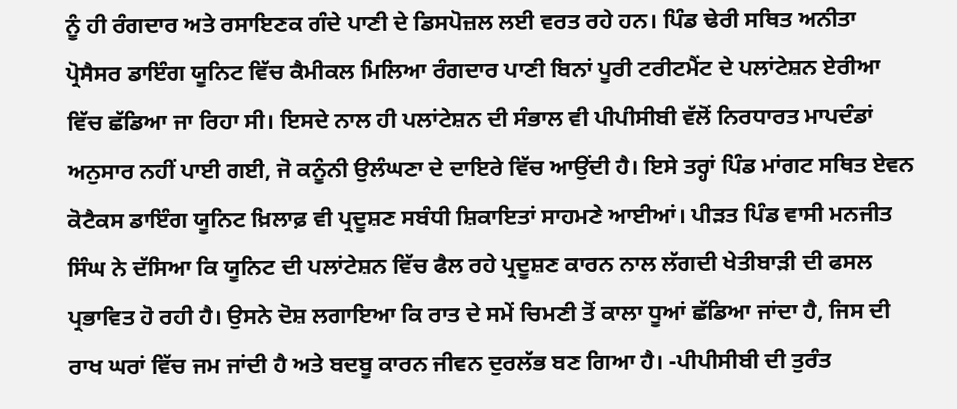ਨੂੰ ਹੀ ਰੰਗਦਾਰ ਅਤੇ ਰਸਾਇਣਕ ਗੰਦੇ ਪਾਣੀ ਦੇ ਡਿਸਪੋਜ਼ਲ ਲਈ ਵਰਤ ਰਹੇ ਹਨ। ਪਿੰਡ ਢੇਰੀ ਸਥਿਤ ਅਨੀਤਾ ਪ੍ਰੋਸੈਸਰ ਡਾਇੰਗ ਯੂਨਿਟ ਵਿੱਚ ਕੈਮੀਕਲ ਮਿਲਿਆ ਰੰਗਦਾਰ ਪਾਣੀ ਬਿਨਾਂ ਪੂਰੀ ਟਰੀਟਮੈਂਟ ਦੇ ਪਲਾਂਟੇਸ਼ਨ ਏਰੀਆ ਵਿੱਚ ਛੱਡਿਆ ਜਾ ਰਿਹਾ ਸੀ। ਇਸਦੇ ਨਾਲ ਹੀ ਪਲਾਂਟੇਸ਼ਨ ਦੀ ਸੰਭਾਲ ਵੀ ਪੀਪੀਸੀਬੀ ਵੱਲੋਂ ਨਿਰਧਾਰਤ ਮਾਪਦੰਡਾਂ ਅਨੁਸਾਰ ਨਹੀਂ ਪਾਈ ਗਈ, ਜੋ ਕਨੂੰਨੀ ਉਲੰਘਣਾ ਦੇ ਦਾਇਰੇ ਵਿੱਚ ਆਉਂਦੀ ਹੈ। ਇਸੇ ਤਰ੍ਹਾਂ ਪਿੰਡ ਮਾਂਗਟ ਸਥਿਤ ਏਵਨ ਕੋਟੈਕਸ ਡਾਇੰਗ ਯੂਨਿਟ ਖ਼ਿਲਾਫ਼ ਵੀ ਪ੍ਰਦੂਸ਼ਣ ਸਬੰਧੀ ਸ਼ਿਕਾਇਤਾਂ ਸਾਹਮਣੇ ਆਈਆਂ। ਪੀੜਤ ਪਿੰਡ ਵਾਸੀ ਮਨਜੀਤ ਸਿੰਘ ਨੇ ਦੱਸਿਆ ਕਿ ਯੂਨਿਟ ਦੀ ਪਲਾਂਟੇਸ਼ਨ ਵਿੱਚ ਫੈਲ ਰਹੇ ਪ੍ਰਦੂਸ਼ਣ ਕਾਰਨ ਨਾਲ ਲੱਗਦੀ ਖੇਤੀਬਾੜੀ ਦੀ ਫਸਲ ਪ੍ਰਭਾਵਿਤ ਹੋ ਰਹੀ ਹੈ। ਉਸਨੇ ਦੋਸ਼ ਲਗਾਇਆ ਕਿ ਰਾਤ ਦੇ ਸਮੇਂ ਚਿਮਣੀ ਤੋਂ ਕਾਲਾ ਧੂਆਂ ਛੱਡਿਆ ਜਾਂਦਾ ਹੈ, ਜਿਸ ਦੀ ਰਾਖ ਘਰਾਂ ਵਿੱਚ ਜਮ ਜਾਂਦੀ ਹੈ ਅਤੇ ਬਦਬੂ ਕਾਰਨ ਜੀਵਨ ਦੁਰਲੱਭ ਬਣ ਗਿਆ ਹੈ। -ਪੀਪੀਸੀਬੀ ਦੀ ਤੁਰੰਤ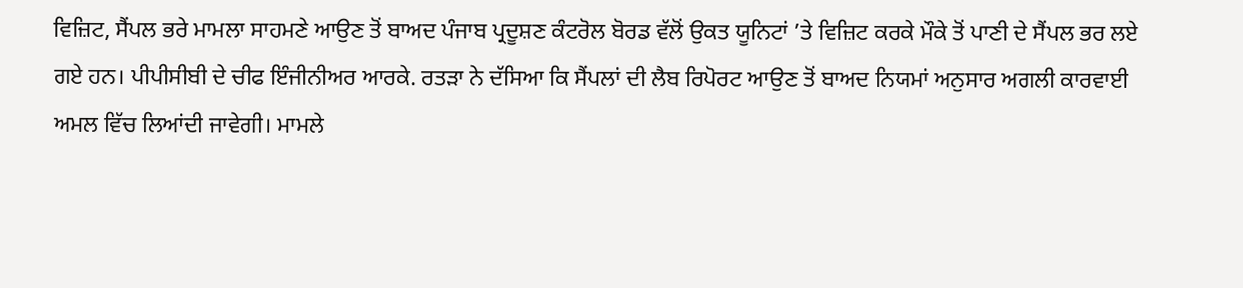ਵਿਜ਼ਿਟ, ਸੈਂਪਲ ਭਰੇ ਮਾਮਲਾ ਸਾਹਮਣੇ ਆਉਣ ਤੋਂ ਬਾਅਦ ਪੰਜਾਬ ਪ੍ਰਦੂਸ਼ਣ ਕੰਟਰੋਲ ਬੋਰਡ ਵੱਲੋਂ ਉਕਤ ਯੂਨਿਟਾਂ ’ਤੇ ਵਿਜ਼ਿਟ ਕਰਕੇ ਮੌਕੇ ਤੋਂ ਪਾਣੀ ਦੇ ਸੈਂਪਲ ਭਰ ਲਏ ਗਏ ਹਨ। ਪੀਪੀਸੀਬੀ ਦੇ ਚੀਫ ਇੰਜੀਨੀਅਰ ਆਰਕੇ. ਰਤੜਾ ਨੇ ਦੱਸਿਆ ਕਿ ਸੈਂਪਲਾਂ ਦੀ ਲੈਬ ਰਿਪੋਰਟ ਆਉਣ ਤੋਂ ਬਾਅਦ ਨਿਯਮਾਂ ਅਨੁਸਾਰ ਅਗਲੀ ਕਾਰਵਾਈ ਅਮਲ ਵਿੱਚ ਲਿਆਂਦੀ ਜਾਵੇਗੀ। ਮਾਮਲੇ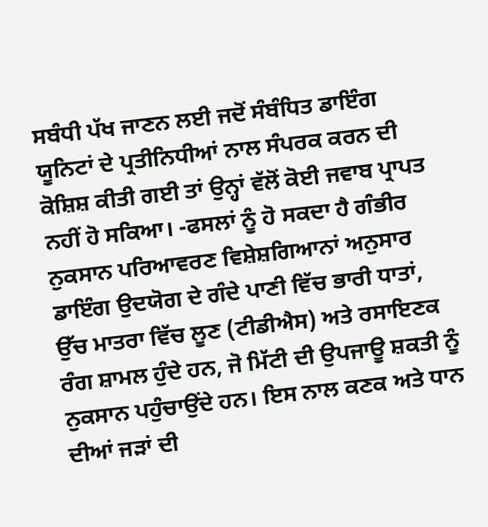ਸਬੰਧੀ ਪੱਖ ਜਾਣਨ ਲਈ ਜਦੋਂ ਸੰਬੰਧਿਤ ਡਾਇੰਗ ਯੂਨਿਟਾਂ ਦੇ ਪ੍ਰਤੀਨਿਧੀਆਂ ਨਾਲ ਸੰਪਰਕ ਕਰਨ ਦੀ ਕੋਸ਼ਿਸ਼ ਕੀਤੀ ਗਈ ਤਾਂ ਉਨ੍ਹਾਂ ਵੱਲੋਂ ਕੋਈ ਜਵਾਬ ਪ੍ਰਾਪਤ ਨਹੀਂ ਹੋ ਸਕਿਆ। -ਫਸਲਾਂ ਨੂੰ ਹੋ ਸਕਦਾ ਹੈ ਗੰਭੀਰ ਨੁਕਸਾਨ ਪਰਿਆਵਰਣ ਵਿਸ਼ੇਸ਼ਗਿਆਨਾਂ ਅਨੁਸਾਰ ਡਾਇੰਗ ਉਦਯੋਗ ਦੇ ਗੰਦੇ ਪਾਣੀ ਵਿੱਚ ਭਾਰੀ ਧਾਤਾਂ, ਉੱਚ ਮਾਤਰਾ ਵਿੱਚ ਲੂਣ (ਟੀਡੀਐਸ) ਅਤੇ ਰਸਾਇਣਕ ਰੰਗ ਸ਼ਾਮਲ ਹੁੰਦੇ ਹਨ, ਜੋ ਮਿੱਟੀ ਦੀ ਉਪਜਾਊ ਸ਼ਕਤੀ ਨੂੰ ਨੁਕਸਾਨ ਪਹੁੰਚਾਉਂਦੇ ਹਨ। ਇਸ ਨਾਲ ਕਣਕ ਅਤੇ ਧਾਨ ਦੀਆਂ ਜੜਾਂ ਦੀ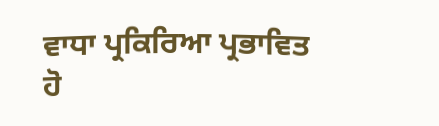ਵਾਧਾ ਪ੍ਰਕਿਰਿਆ ਪ੍ਰਭਾਵਿਤ ਹੋ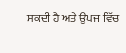ਸਕਦੀ ਹੈ ਅਤੇ ਉਪਜ ਵਿੱਚ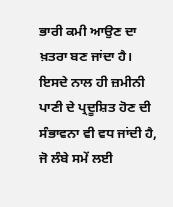ਭਾਰੀ ਕਮੀ ਆਉਣ ਦਾ ਖ਼ਤਰਾ ਬਣ ਜਾਂਦਾ ਹੈ। ਇਸਦੇ ਨਾਲ ਹੀ ਜ਼ਮੀਨੀ ਪਾਣੀ ਦੇ ਪ੍ਰਦੂਸ਼ਿਤ ਹੋਣ ਦੀ ਸੰਭਾਵਨਾ ਵੀ ਵਧ ਜਾਂਦੀ ਹੈ, ਜੋ ਲੰਬੇ ਸਮੇਂ ਲਈ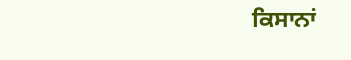ਕਿਸਾਨਾਂ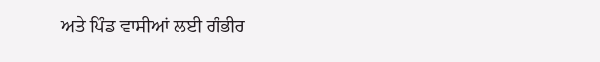ਅਤੇ ਪਿੰਡ ਵਾਸੀਆਂ ਲਈ ਗੰਭੀਰ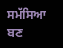ਸਮੱਸਿਆ ਬਣ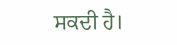ਸਕਦੀ ਹੈ।